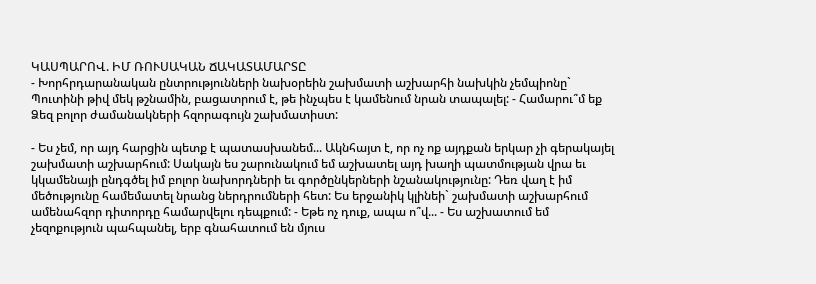ԿԱՍՊԱՐՈՎ. ԻՄ ՌՈՒՍԱԿԱՆ ՃԱԿԱՏԱՄԱՐՏԸ
- Խորհրդարանական ընտրությունների նախօրեին շախմատի աշխարհի նախկին չեմպիոնը` Պուտինի թիվ մեկ թշնամին, բացատրում է, թե ինչպես է կամենում նրան տապալել: - Համարու՞մ եք Ձեզ բոլոր ժամանակների հզորագույն շախմատիստ:

- Ես չեմ, որ այդ հարցին պետք է պատասխանեմ... Ակնհայտ է, որ ոչ ոք այդքան երկար չի գերակայել շախմատի աշխարհում: Սակայն ես շարունակում եմ աշխատել այդ խաղի պատմության վրա եւ կկամենայի ընդգծել իմ բոլոր նախորդների եւ գործընկերների նշանակությունը: Դեռ վաղ է իմ մեծությունը համեմատել նրանց ներդրումների հետ: Ես երջանիկ կլինեի` շախմատի աշխարհում ամենահզոր դիտորդը համարվելու դեպքում: - Եթե ոչ դուք, ապա ո՞վ... - Ես աշխատում եմ չեզոքություն պահպանել, երբ գնահատում են մյուս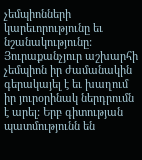չեմպիոնների կարեւորությունը եւ նշանակությունը: Յուրաքանչյուր աշխարհի չեմպիոն իր ժամանակին գերակայել է եւ խաղում իր յուրօրինակ ներդրումն է արել: Երբ գիտության պատմությունն են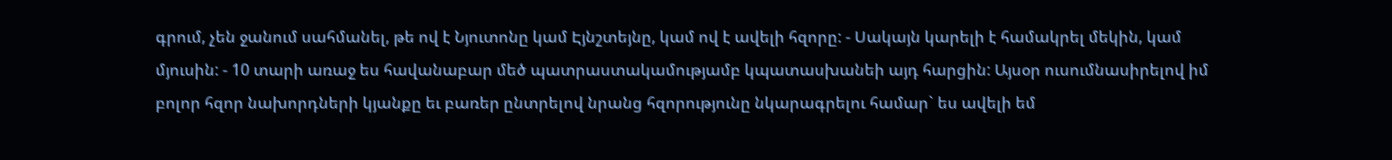գրում, չեն ջանում սահմանել, թե ով է Նյուտոնը կամ Էյնշտեյնը, կամ ով է ավելի հզորը: - Սակայն կարելի է համակրել մեկին, կամ մյուսին: - 10 տարի առաջ ես հավանաբար մեծ պատրաստակամությամբ կպատասխանեի այդ հարցին: Այսօր ուսումնասիրելով իմ բոլոր հզոր նախորդների կյանքը եւ բառեր ընտրելով նրանց հզորությունը նկարագրելու համար` ես ավելի եմ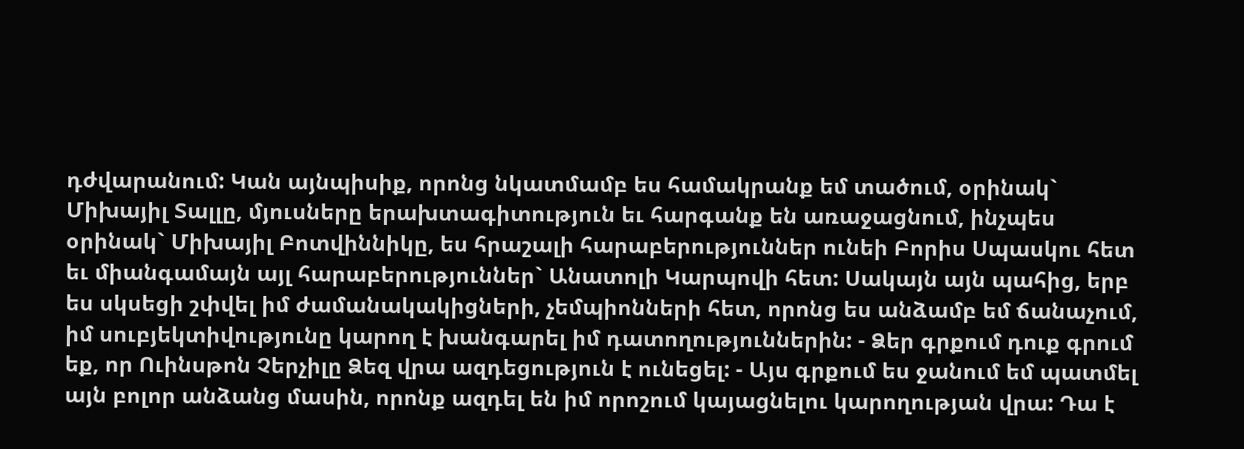դժվարանում: Կան այնպիսիք, որոնց նկատմամբ ես համակրանք եմ տածում, օրինակ` Միխայիլ Տալլը, մյուսները երախտագիտություն եւ հարգանք են առաջացնում, ինչպես օրինակ` Միխայիլ Բոտվիննիկը, ես հրաշալի հարաբերություններ ունեի Բորիս Սպասկու հետ եւ միանգամայն այլ հարաբերություններ` Անատոլի Կարպովի հետ: Սակայն այն պահից, երբ ես սկսեցի շփվել իմ ժամանակակիցների, չեմպիոնների հետ, որոնց ես անձամբ եմ ճանաչում, իմ սուբյեկտիվությունը կարող է խանգարել իմ դատողություններին: - Ձեր գրքում դուք գրում եք, որ Ուինսթոն Չերչիլը Ձեզ վրա ազդեցություն է ունեցել: - Այս գրքում ես ջանում եմ պատմել այն բոլոր անձանց մասին, որոնք ազդել են իմ որոշում կայացնելու կարողության վրա: Դա է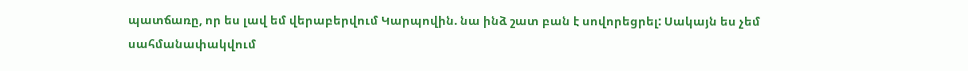պատճառը, որ ես լավ եմ վերաբերվում Կարպովին. նա ինձ շատ բան է սովորեցրել: Սակայն ես չեմ սահմանափակվում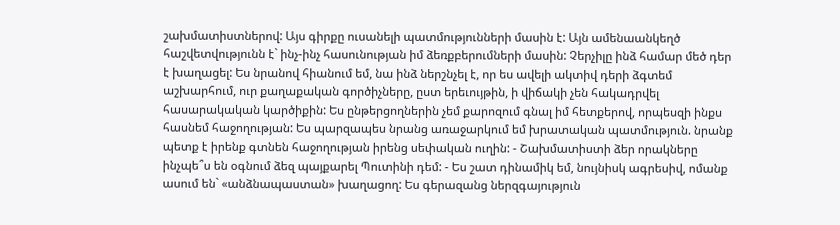շախմատիստներով: Այս գիրքը ուսանելի պատմությունների մասին է: Այն ամենաանկեղծ հաշվետվությունն է` ինչ-ինչ հասունության իմ ձեռքբերումների մասին: Չերչիլը ինձ համար մեծ դեր է խաղացել: Ես նրանով հիանում եմ, նա ինձ ներշնչել է, որ ես ավելի ակտիվ դերի ձգտեմ աշխարհում, ուր քաղաքական գործիչները, ըստ երեւույթին, ի վիճակի չեն հակադրվել հասարակական կարծիքին: Ես ընթերցողներին չեմ քարոզում գնալ իմ հետքերով, որպեսզի ինքս հասնեմ հաջողության: Ես պարզապես նրանց առաջարկում եմ խրատական պատմություն. նրանք պետք է իրենք գտնեն հաջողության իրենց սեփական ուղին: - Շախմատիստի ձեր որակները ինչպե՞ս են օգնում ձեզ պայքարել Պուտինի դեմ: - Ես շատ դինամիկ եմ, նույնիսկ ագրեսիվ, ոմանք ասում են` «անձնապաստան» խաղացող: Ես գերազանց ներզգայություն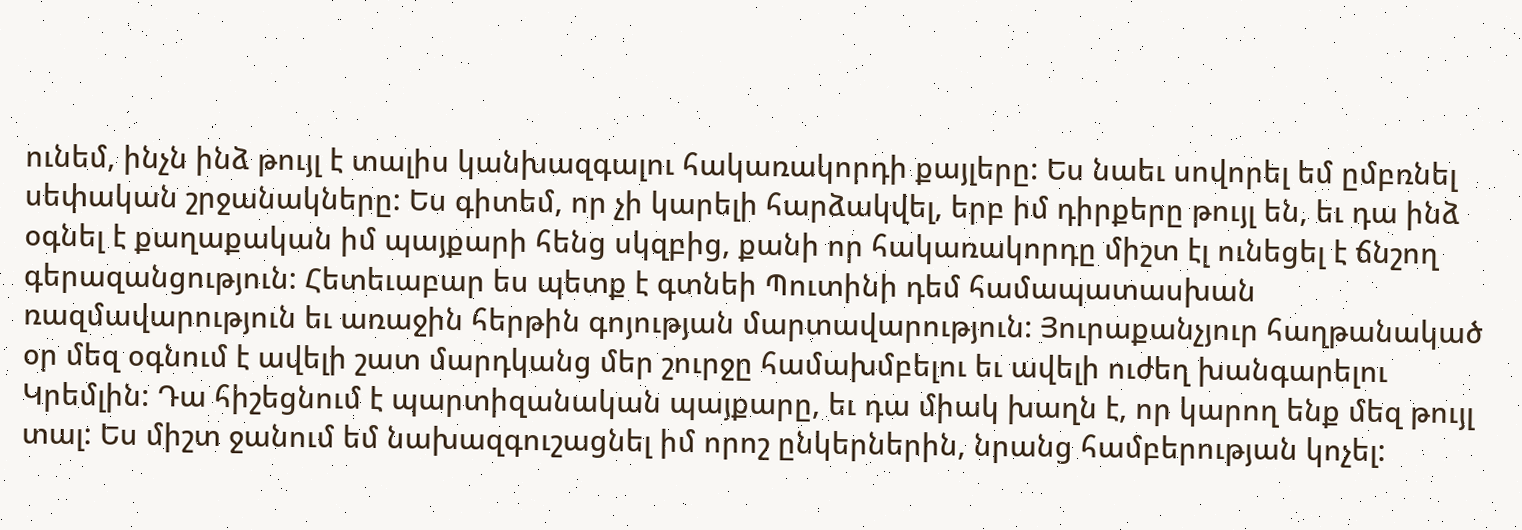ունեմ, ինչն ինձ թույլ է տալիս կանխազգալու հակառակորդի քայլերը: Ես նաեւ սովորել եմ ըմբռնել սեփական շրջանակները: Ես գիտեմ, որ չի կարելի հարձակվել, երբ իմ դիրքերը թույլ են, եւ դա ինձ օգնել է քաղաքական իմ պայքարի հենց սկզբից, քանի որ հակառակորդը միշտ էլ ունեցել է ճնշող գերազանցություն: Հետեւաբար ես պետք է գտնեի Պուտինի դեմ համապատասխան ռազմավարություն եւ առաջին հերթին գոյության մարտավարություն: Յուրաքանչյուր հաղթանակած օր մեզ օգնում է ավելի շատ մարդկանց մեր շուրջը համախմբելու եւ ավելի ուժեղ խանգարելու Կրեմլին: Դա հիշեցնում է պարտիզանական պայքարը, եւ դա միակ խաղն է, որ կարող ենք մեզ թույլ տալ: Ես միշտ ջանում եմ նախազգուշացնել իմ որոշ ընկերներին, նրանց համբերության կոչել: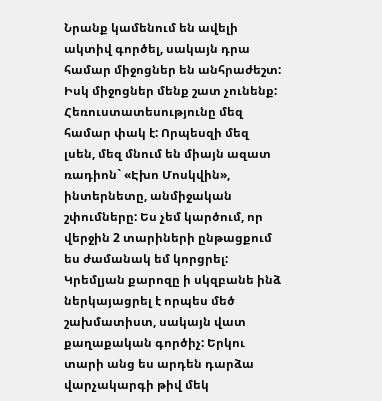Նրանք կամենում են ավելի ակտիվ գործել, սակայն դրա համար միջոցներ են անհրաժեշտ: Իսկ միջոցներ մենք շատ չունենք: Հեռուստատեսությունը մեզ համար փակ է: Որպեսզի մեզ լսեն, մեզ մնում են միայն ազատ ռադիոն` «Էխո Մոսկվին», ինտերնետը, անմիջական շփումները: Ես չեմ կարծում, որ վերջին 2 տարիների ընթացքում ես ժամանակ եմ կորցրել: Կրեմլյան քարոզը ի սկզբանե ինձ ներկայացրել է որպես մեծ շախմատիստ, սակայն վատ քաղաքական գործիչ: Երկու տարի անց ես արդեն դարձա վարչակարգի թիվ մեկ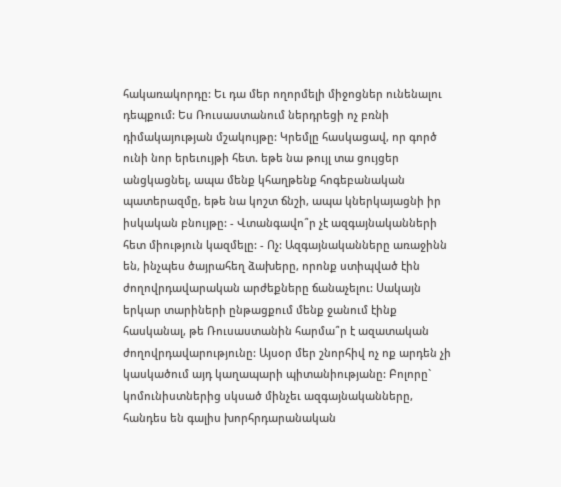հակառակորդը: Եւ դա մեր ողորմելի միջոցներ ունենալու դեպքում: Ես Ռուսաստանում ներդրեցի ոչ բռնի դիմակայության մշակույթը: Կրեմլը հասկացավ, որ գործ ունի նոր երեւույթի հետ. եթե նա թույլ տա ցույցեր անցկացնել, ապա մենք կհաղթենք հոգեբանական պատերազմը, եթե նա կոշտ ճնշի, ապա կներկայացնի իր իսկական բնույթը: - Վտանգավո՞ր չէ ազգայնականների հետ միություն կազմելը: - Ոչ: Ազգայնականները առաջինն են, ինչպես ծայրահեղ ձախերը, որոնք ստիպված էին ժողովրդավարական արժեքները ճանաչելու: Սակայն երկար տարիների ընթացքում մենք ջանում էինք հասկանալ, թե Ռուսաստանին հարմա՞ր է ազատական ժողովրդավարությունը: Այսօր մեր շնորհիվ ոչ ոք արդեն չի կասկածում այդ կաղապարի պիտանիությանը: Բոլորը` կոմունիստներից սկսած մինչեւ ազգայնականները, հանդես են գալիս խորհրդարանական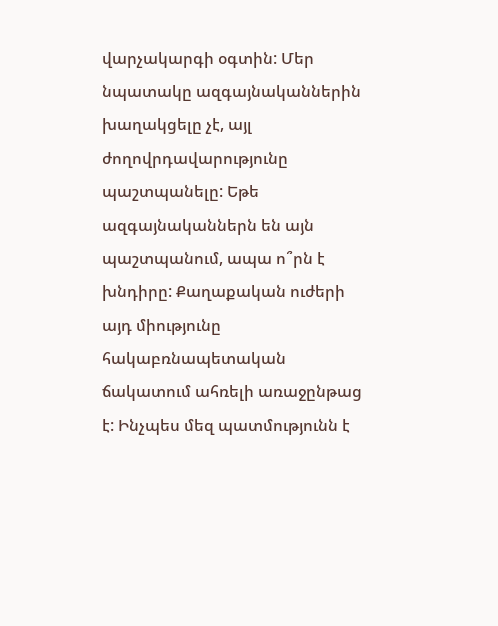վարչակարգի օգտին: Մեր նպատակը ազգայնականներին խաղակցելը չէ, այլ ժողովրդավարությունը պաշտպանելը: Եթե ազգայնականներն են այն պաշտպանում, ապա ո՞րն է խնդիրը: Քաղաքական ուժերի այդ միությունը հակաբռնապետական ճակատում ահռելի առաջընթաց է: Ինչպես մեզ պատմությունն է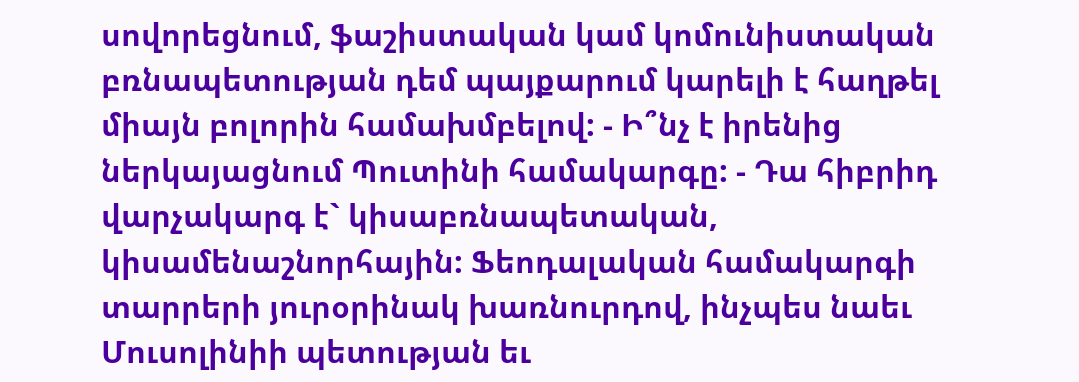սովորեցնում, ֆաշիստական կամ կոմունիստական բռնապետության դեմ պայքարում կարելի է հաղթել միայն բոլորին համախմբելով: - Ի՞նչ է իրենից ներկայացնում Պուտինի համակարգը: - Դա հիբրիդ վարչակարգ է` կիսաբռնապետական, կիսամենաշնորհային: Ֆեոդալական համակարգի տարրերի յուրօրինակ խառնուրդով, ինչպես նաեւ Մուսոլինիի պետության եւ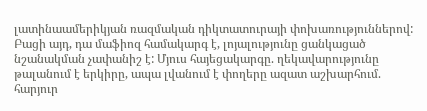լատինաամերիկյան ռազմական դիկտատուրայի փոխառություններով: Բացի այդ, դա մաֆիոզ համակարգ է, լոյալությունը ցանկացած նշանակման չափանիշ է: Մյուս հայեցակարգը. ղեկավարությունը թալանում է երկիրը, ապա լվանում է փողերը ազատ աշխարհում. հարյուր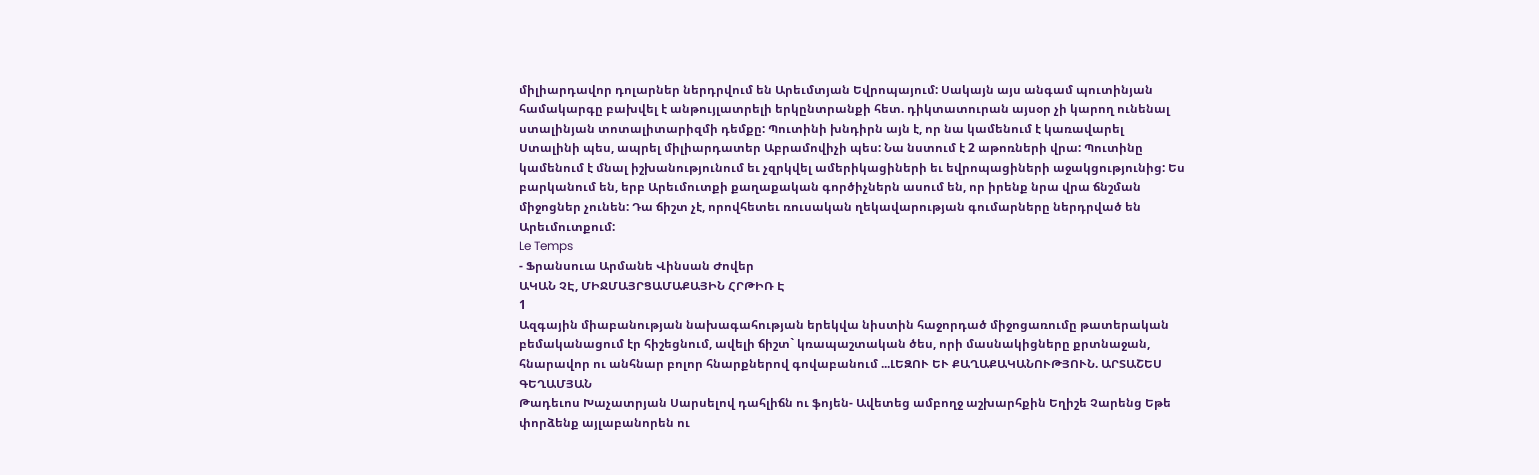միլիարդավոր դոլարներ ներդրվում են Արեւմտյան Եվրոպայում: Սակայն այս անգամ պուտինյան համակարգը բախվել է անթույլատրելի երկընտրանքի հետ. դիկտատուրան այսօր չի կարող ունենալ ստալինյան տոտալիտարիզմի դեմքը: Պուտինի խնդիրն այն է, որ նա կամենում է կառավարել Ստալինի պես, ապրել միլիարդատեր Աբրամովիչի պես: Նա նստում է 2 աթոռների վրա: Պուտինը կամենում է մնալ իշխանությունում եւ չզրկվել ամերիկացիների եւ եվրոպացիների աջակցությունից: Ես բարկանում են, երբ Արեւմուտքի քաղաքական գործիչներն ասում են, որ իրենք նրա վրա ճնշման միջոցներ չունեն: Դա ճիշտ չէ, որովհետեւ ռուսական ղեկավարության գումարները ներդրված են Արեւմուտքում:
Le Temps
- Ֆրանսուա Արմանե Վինսան Ժովեր
ԱԿԱՆ ՉԷ, ՄԻՋՄԱՅՐՑԱՄԱՔԱՅԻՆ ՀՐԹԻՌ Է
1
Ազգային միաբանության նախագահության երեկվա նիստին հաջորդած միջոցառումը թատերական բեմականացում էր հիշեցնում, ավելի ճիշտ` կռապաշտական ծես, որի մասնակիցները քրտնաջան, հնարավոր ու անհնար բոլոր հնարքներով գովաբանում ...ԼԵԶՈՒ ԵՒ ՔԱՂԱՔԱԿԱՆՈՒԹՅՈՒՆ. ԱՐՏԱՇԵՍ ԳԵՂԱՄՅԱՆ
Թադեւոս Խաչատրյան Սարսելով դահլիճն ու ֆոյեն- Ավետեց ամբողջ աշխարհքին Եղիշե Չարենց Եթե փորձենք այլաբանորեն ու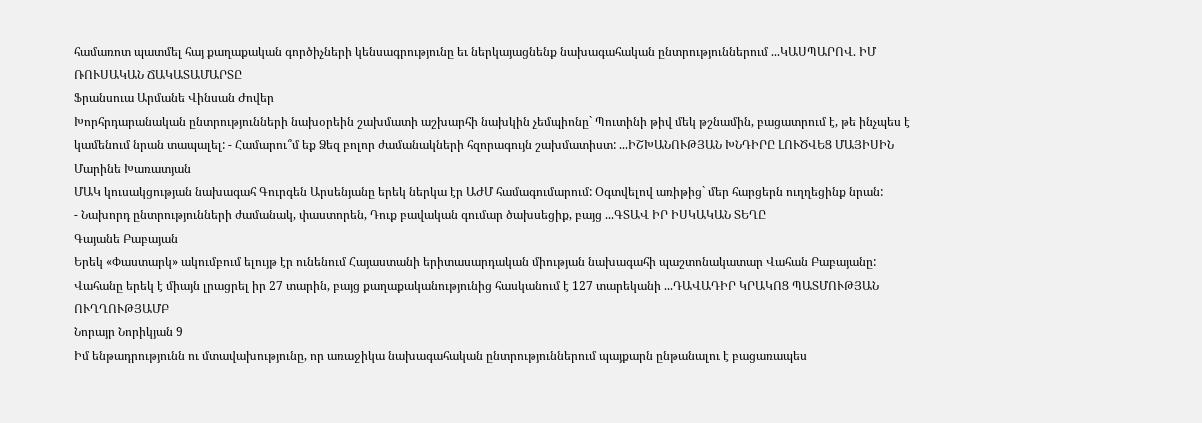համառոտ պատմել հայ քաղաքական գործիչների կենսագրությունը եւ ներկայացնենք նախագահական ընտրություններում ...ԿԱՍՊԱՐՈՎ. ԻՄ ՌՈՒՍԱԿԱՆ ՃԱԿԱՏԱՄԱՐՏԸ
Ֆրանսուա Արմանե Վինսան Ժովեր
Խորհրդարանական ընտրությունների նախօրեին շախմատի աշխարհի նախկին չեմպիոնը` Պուտինի թիվ մեկ թշնամին, բացատրում է, թե ինչպես է կամենում նրան տապալել: - Համարու՞մ եք Ձեզ բոլոր ժամանակների հզորագույն շախմատիստ: ...ԻՇԽԱՆՈՒԹՅԱՆ ԽՆԴԻՐԸ ԼՈՒԾՎԵՑ ՄԱՅԻՍԻՆ
Մարինե Խառատյան
ՄԱԿ կուսակցության նախագահ Գուրգեն Արսենյանը երեկ ներկա էր ԱԺՄ համագումարում: Օգտվելով առիթից` մեր հարցերն ուղղեցինք նրան:
- Նախորդ ընտրությունների ժամանակ, փաստորեն, Դուք բավական գումար ծախսեցիք, բայց ...ԳՏԱՎ ԻՐ ԻՍԿԱԿԱՆ ՏԵՂԸ
Գայանե Բաբայան
Երեկ «Փաստարկ» ակումբում ելույթ էր ունենում Հայաստանի երիտասարդական միության նախագահի պաշտոնակատար Վահան Բաբայանը: Վահանը երեկ է միայն լրացրել իր 27 տարին, բայց քաղաքականությունից հասկանում է 127 տարեկանի ...ԴԱՎԱԴԻՐ ԿՐԱԿՈՑ ՊԱՏՄՈՒԹՅԱՆ ՈՒՂՂՈՒԹՅԱՄԲ
Նորայր Նորիկյան 9
Իմ ենթադրությունն ու մտավախությունը, որ առաջիկա նախագահական ընտրություններում պայքարն ընթանալու է բացառապես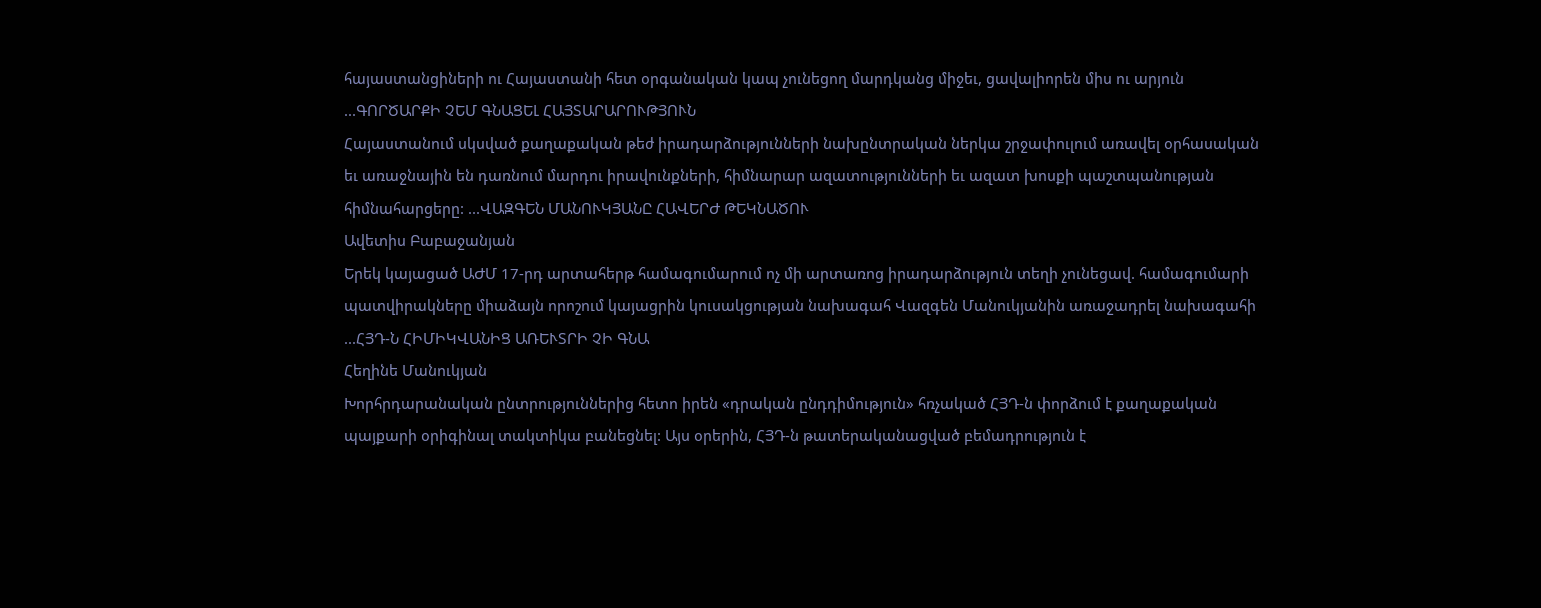հայաստանցիների ու Հայաստանի հետ օրգանական կապ չունեցող մարդկանց միջեւ, ցավալիորեն միս ու արյուն ...ԳՈՐԾԱՐՔԻ ՉԵՄ ԳՆԱՑԵԼ ՀԱՅՏԱՐԱՐՈՒԹՅՈՒՆ
Հայաստանում սկսված քաղաքական թեժ իրադարձությունների նախընտրական ներկա շրջափուլում առավել օրհասական եւ առաջնային են դառնում մարդու իրավունքների, հիմնարար ազատությունների եւ ազատ խոսքի պաշտպանության հիմնահարցերը: ...ՎԱԶԳԵՆ ՄԱՆՈՒԿՅԱՆԸ ՀԱՎԵՐԺ ԹԵԿՆԱԾՈՒ
Ավետիս Բաբաջանյան
Երեկ կայացած ԱԺՄ 17-րդ արտահերթ համագումարում ոչ մի արտառոց իրադարձություն տեղի չունեցավ. համագումարի պատվիրակները միաձայն որոշում կայացրին կուսակցության նախագահ Վազգեն Մանուկյանին առաջադրել նախագահի ...ՀՅԴ-Ն ՀԻՄԻԿՎԱՆԻՑ ԱՌԵՒՏՐԻ ՉԻ ԳՆԱ
Հեղինե Մանուկյան
Խորհրդարանական ընտրություններից հետո իրեն «դրական ընդդիմություն» հռչակած ՀՅԴ-ն փորձում է քաղաքական պայքարի օրիգինալ տակտիկա բանեցնել: Այս օրերին, ՀՅԴ-ն թատերականացված բեմադրություն է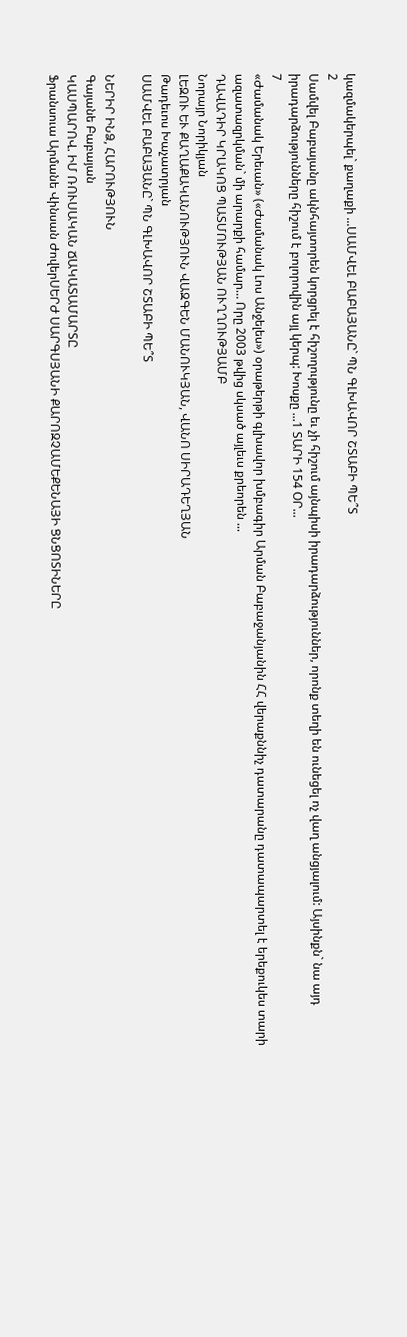կազմակերպել` քաղաքի ...ՍԱՄՎԵԼ ԲԱԲԱՅԱՆԸ` ՊՆ ԳԼԽԱՎՈՐ ՇՏԱԲԻ ՊԵ՞Տ
2
Սամվել Բաբայանը ակնհայտորեն կորցրել է հիշողությունը եւ չի հիշում այնպիսի իրադարձություններ, որոնք տեղի են ունեցել ոչ վաղ անցյալում: Այսինքն` նա այդ իրադարձությունները հիշում է բոլորովին այլ կերպ: Խոսքը ...1 ՏԱՐԻ 154 ՕՐ...
7
«Ժամանակ Երեւան» («Ժամանակ Լոս Անջելես») օրաթերթի գլխավոր խմբագիր Արման Բաբաջանյանին ՀՀ վերաքննիչ դատարանը դատապարտել է երեքուկես տարի ազատազրկման` մի արարքի համար… Որը 2003 թվից սկսած այլեւս քրեորեն ...
ԴԱՎԱԴԻՐ ԿՐԱԿՈՑ ՊԱՏՄՈՒԹՅԱՆ ՈՒՂՂՈՒԹՅԱՄԲ
Նորայր Նորիկյան
ԼԵԶՈՒ ԵՒ ՔԱՂԱՔԱԿԱՆՈՒԹՅՈՒՆ ՎԱԶԳԵՆ ՄԱՆՈՒԿՅԱՆ, ՎԱՆՈ ՍԻՐԱԴԵՂՅԱՆ
Թադեւոս Խաչատրյան
ՍԱՄՎԵԼ ԲԱԲԱՅԱՆԸ` ՊՆ ԳԼԽԱՎՈՐ ՇՏԱԲԻ ՊԵ՞Տ

ՆԵՐԻՐ ԻՆՁ, ՀԱՐՈՒԹՅՈՒՆ
Գայանե Բաբայան
ԿԱՍՊԱՐՈՎ. ԻՄ ՌՈՒՍԱԿԱՆ ՃԱԿԱՏԱՄԱՐՏԸ
Ֆրանսուա Արմանե Վինսան ԺովերՍԵՐԺ ՍԱՐԳՍՅԱՆԻ ՔԱՐՈԶՉԱՄԵՔԵՆԱՅԻ ՑՆՑՈՏԻՆԵՐԸ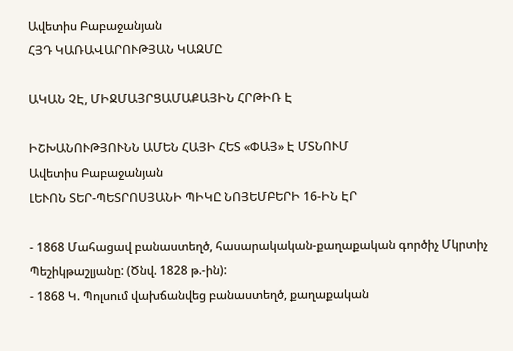Ավետիս Բաբաջանյան
ՀՅԴ ԿԱՌԱՎԱՐՈՒԹՅԱՆ ԿԱԶՄԸ

ԱԿԱՆ ՉԷ, ՄԻՋՄԱՅՐՑԱՄԱՔԱՅԻՆ ՀՐԹԻՌ Է

ԻՇԽԱՆՈՒԹՅՈՒՆՆ ԱՄԵՆ ՀԱՅԻ ՀԵՏ «ՓԱՅ» Է ՄՏՆՈՒՄ
Ավետիս Բաբաջանյան
ԼԵՒՈՆ ՏԵՐ-ՊԵՏՐՈՍՅԱՆԻ ՊԻԿԸ ՆՈՅԵՄԲԵՐԻ 16-ԻՆ ԷՐ

- 1868 Մահացավ բանաստեղծ, հասարակական-քաղաքական գործիչ Մկրտիչ Պեշիկթաշլյանը: (Ծնվ. 1828 թ.-ին):
- 1868 Կ. Պոլսում վախճանվեց բանաստեղծ, քաղաքական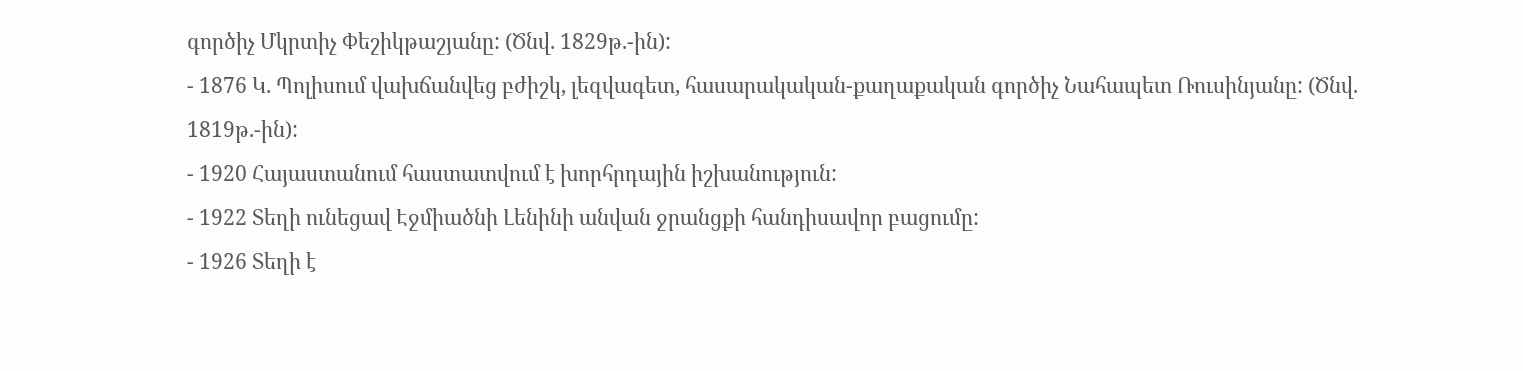գործիչ Մկրտիչ Փեշիկթաշյանը: (Ծնվ. 1829թ.-ին):
- 1876 Կ. Պոլիսում վախճանվեց բժիշկ, լեզվագետ, հասարակական-քաղաքական գործիչ Նահապետ Ռուսինյանը: (Ծնվ. 1819թ.-ին):
- 1920 Հայաստանում հաստատվում է խորհրդային իշխանություն:
- 1922 Տեղի ունեցավ Էջմիածնի Լենինի անվան ջրանցքի հանդիսավոր բացումը:
- 1926 Տեղի է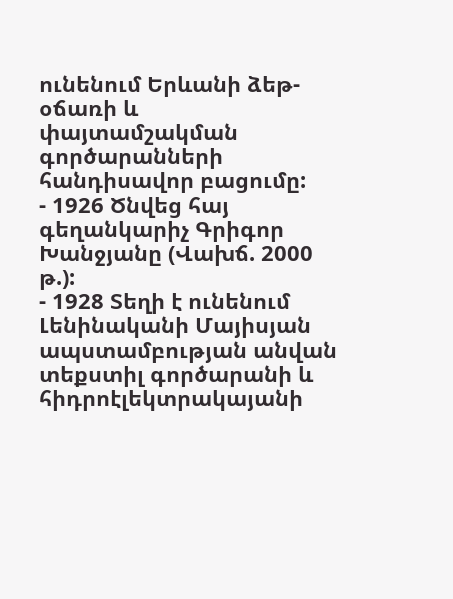ունենում Երևանի ձեթ-օճառի և փայտամշակման գործարանների հանդիսավոր բացումը:
- 1926 Ծնվեց հայ գեղանկարիչ Գրիգոր Խանջյանը (Վախճ. 2000 թ.):
- 1928 Տեղի է ունենում Լենինականի Մայիսյան ապստամբության անվան տեքստիլ գործարանի և հիդրոէլեկտրակայանի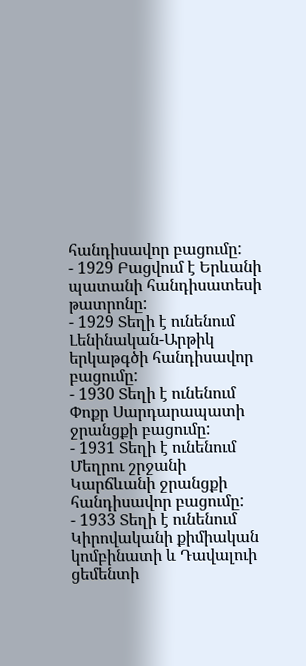հանդիսավոր բացումը:
- 1929 Բացվում է Երևանի պատանի հանդիսատեսի թատրոնը:
- 1929 Տեղի է ունենում Լենինական-Արթիկ երկաթգծի հանդիսավոր բացումը:
- 1930 Տեղի է ունենում Փոքր Սարդարապատի ջրանցքի բացումը:
- 1931 Տեղի է ունենում Մեղրու շրջանի Կարճևանի ջրանցքի հանդիսավոր բացումը:
- 1933 Տեղի է ունենում Կիրովականի քիմիական կոմբինատի և Դավալուի ցեմենտի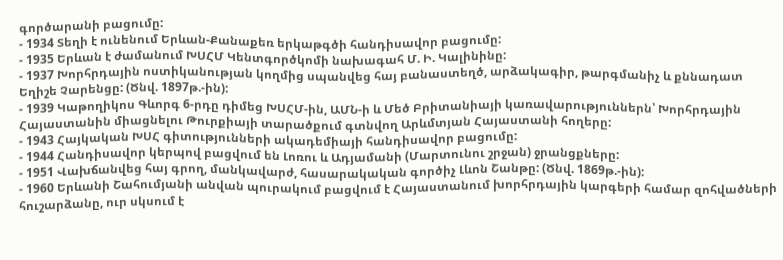գործարանի բացումը:
- 1934 Տեղի է ունենում Երևան-Քանաքեռ երկաթգծի հանդիսավոր բացումը:
- 1935 Երևան է ժամանում ԽՍՀՄ Կենտգործկոմի նախագահ Մ. Ի. Կալինինը:
- 1937 Խորհրդային ոստիկանության կողմից սպանվեց հայ բանաստեղծ, արձակագիր, թարգմանիչ և քննադատ Եղիշե Չարենցը: (Ծնվ. 1897թ.-ին):
- 1939 Կաթողիկոս Գևորգ 6-րդը դիմեց ԽՍՀՄ-ին, ԱՄՆ-ի և Մեծ Բրիտանիայի կառավարություններն՝ Խորհրդային Հայաստանին միացնելու Թուրքիայի տարածքում գտնվող Արևմտյան Հայաստանի հողերը:
- 1943 Հայկական ԽՍՀ գիտությունների ակադեմիայի հանդիսավոր բացումը:
- 1944 Հանդիսավոր կերպով բացվում են Լոռու և Ադյամանի (Մարտունու շրջան) ջրանցքները:
- 1951 Վախճանվեց հայ գրող, մանկավարժ, հասարակական գործիչ Լևոն Շանթը: (Ծնվ. 1869թ.-ին):
- 1960 Երևանի Շահումյանի անվան պուրակում բացվում է Հայաստանում խորհրդային կարգերի համար զոհվածների հուշարձանը, ուր սկսում է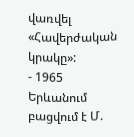վառվել «Հավերժական կրակը»:
- 1965 Երևանում բացվում է Մ.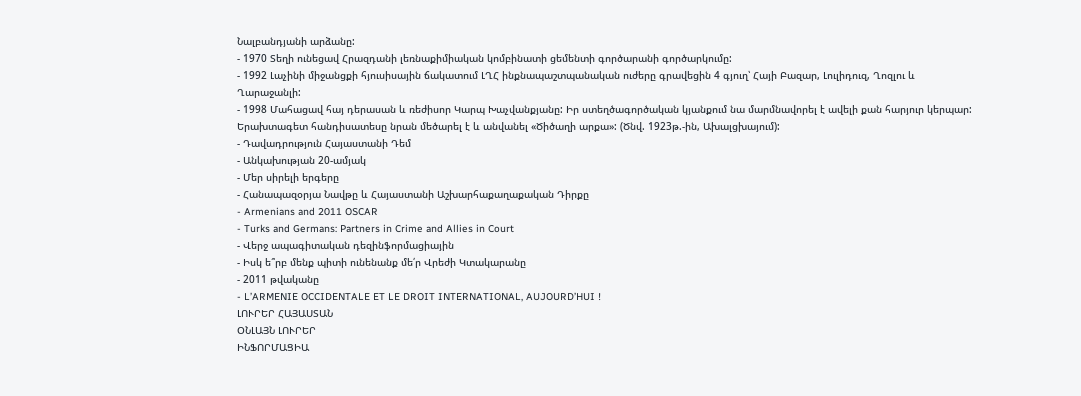Նալբանդյանի արձանը:
- 1970 Տեղի ունեցավ Հրազդանի լեռնաքիմիական կոմբինատի ցեմենտի գործարանի գործարկումը:
- 1992 Լաչինի միջանցքի հյուսիսային ճակատում ԼՂՀ ինքնապաշտպանական ուժերը գրավեցին 4 գյուղ՝ Հայի Բազար, Լուլիդուզ, Ղոզլու և Ղարաջանլի:
- 1998 Մահացավ հայ դերասան և ռեժիսոր Կարպ Խաչվանքյանը: Իր ստեղծագործական կյանքում նա մարմնավորել է ավելի քան հարյուր կերպար: Երախտագետ հանդիսատեսը նրան մեծարել է և անվանել «Ծիծաղի արքա»: (Ծնվ. 1923թ.-ին, Ախալցխայում):
- Դավադրություն Հայաստանի Դեմ
- Անկախության 20-ամյակ
- Մեր սիրելի երգերը
- Հանապազօրյա Նավթը և Հայաստանի Աշխարհաքաղաքական Դիրքը
- Armenians and 2011 OSCAR
- Turks and Germans: Partners in Crime and Allies in Court
- Վերջ ապագիտական դեզինֆորմացիային
- Իսկ ե՞րբ մենք պիտի ունենանք մե՛ր Վրեժի Կտակարանը
- 2011 թվականը
- L’ARMENIE OCCIDENTALE ET LE DROIT INTERNATIONAL, AUJOURD’HUI !
ԼՈՒՐԵՐ ՀԱՅԱՍՏԱՆ
ՕՆԼԱՅՆ ԼՈՒՐԵՐ
ԻՆՖՈՐՄԱՑԻԱ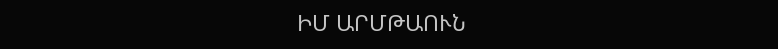ԻՄ ԱՐՄԹԱՈՒՆ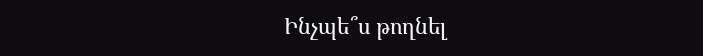Ինչպե՞ս թողնել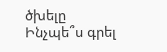ծխելը
Ինչպե՞ս գրել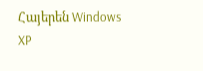Հայերեն Windows XP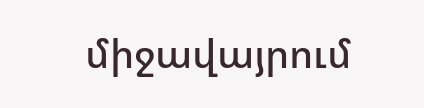միջավայրում